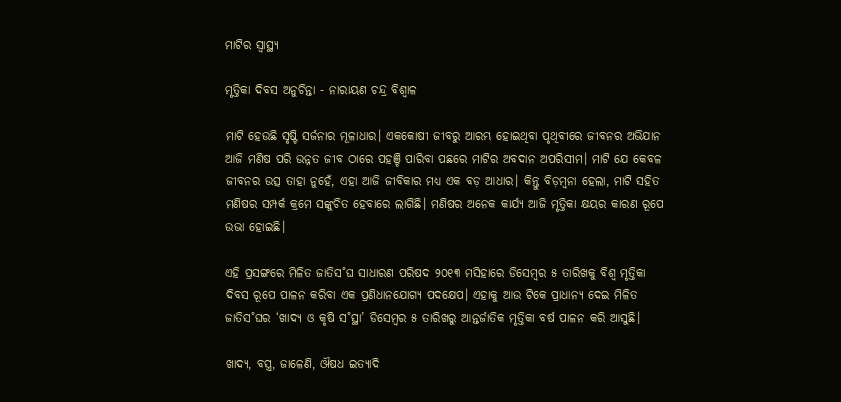ମାଟିର ସ୍ବାସ୍ଥ୍ୟ

ମୃତ୍ତିକା ଦିବସ ଅନୁଚିନ୍ତା - ନାରାୟଣ ଚନ୍ଦ୍ର ବିଶ୍ବାଳ

ମାଟି ହେଉଛି ସୃଷ୍ଟି ସର୍ଜନାର ମୂଳାଧାର। ଏକକୋଷୀ ଜୀବରୁ ଆରମ୍ଭ ହୋଇଥିବା ପୃଥିବୀରେ ଜୀବନର ଅଭିଯାନ ଆଜି ମଣିଷ ପରି ଉନ୍ନତ ଜୀବ ଠାରେ ପହଞ୍ଚି ପାରିବା ପଛରେ ମାଟିର ଅବଦାନ ଅପରିସୀମ। ମାଟି ଯେ କେବଳ ଜୀବନର ଉତ୍ସ ତାହା ନୁହେଁ, ଏହା ଆଜି ଜୀବିକାର ମଧ୍ୟ ଏକ ବଡ଼ ଆଧାର। କିନ୍ତୁ ବିଡ଼ମ୍ବନା ହେଲା, ମାଟି ସହିତ ମଣିଷର ସମ୍ପର୍କ କ୍ରମେ ସଙ୍କୁଚିତ ହେବାରେ ଲାଗିଛି। ମଣିଷର ଅନେକ କାର୍ଯ୍ୟ ଆଜି ମୃତ୍ତିକା କ୍ଷୟର କାରଣ ରୂପେ ଉଭା ହୋଇଛି।

ଏହି ପ୍ରସଙ୍ଗରେ ମିଳିତ ଜାତିସ˚ଘ ସାଧାରଣ ପରିଷଦ ୨୦୧୩ ମସିହାରେ ଡିସେମ୍ବର ୫ ତାରିଖକୁ ବିଶ୍ବ ମୃତ୍ତିକା ଦିବସ ରୂପେ ପାଳନ କରିବା ଏକ ପ୍ରଣିଧାନଯୋଗ୍ୟ ପଦକ୍ଷେପ। ଏହାକୁ ଆଉ ଟିକେ ପ୍ରାଧାନ୍ୟ ଦେଇ ମିଳିତ ଜାତିସ˚ଘର ‘ଖାଦ୍ୟ ଓ କୃଷି ସ˚ସ୍ଥା’ ଡିସେମ୍ବର ୫ ତାରିଖରୁ ଆନ୍ତର୍ଜାତିକ ମୃତ୍ତିକା ବର୍ଷ ପାଳନ କରି ଆସୁଛି।

ଖାଦ୍ୟ, ବସ୍ତ୍ର, ଜାଳେଣି, ଔଷଧ ଇତ୍ୟାଦି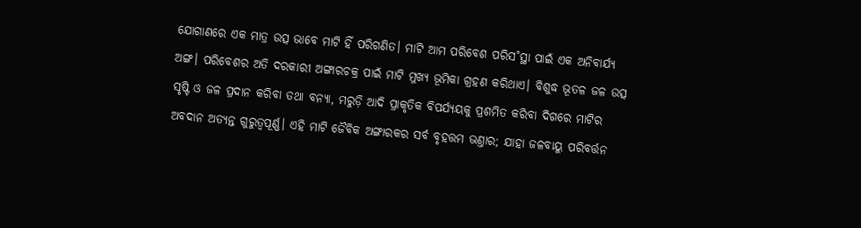ଯୋଗାଣରେ ଏକ ମାତ୍ର ଉତ୍ସ ଭାବେ ମାଟି ହିଁ ପରିଗଣିତ। ମାଟି ଆମ ପରିବେଶ ପରିସ˚ସ୍ଥା ପାଇଁ ଏକ ଅନିବାର୍ଯ୍ୟ ଅଙ୍ଗ। ପରିବେଶର ଅତି ଦରକାରୀ ଅଙ୍ଗାରଚକ୍ର ପାଇଁ ମାଟି ମୁଖ୍ୟ ଭୂମିକା ଗ୍ରହଣ କରିଥାଏ। ବିଶୁଦ୍ଧ ଭୂତଳ ଜଳ ଉତ୍ସ ସୃଷ୍ଟି ଓ ଜଳ ପ୍ରଦାନ କରିବା ତଥା ବନ୍ୟା, ମରୁଡ଼ି ଆଦି ପ୍ରାକୃତିକ ବିପର୍ଯ୍ୟୟକୁ ପ୍ରଶମିତ କରିବା ଦିଗରେ ମାଟିର ଅବଦାନ ଅତ୍ୟନ୍ତ ଗୁରୁତ୍ବପୂର୍ଣ୍ଣ। ଏହି ମାଟି ଜୈବିକ ଅଙ୍ଗାରକର ସର୍ବ ବୃହତ୍ତମ ଭଣ୍ତାର; ଯାହା ଜଳବାୟୁ ପରିବର୍ତ୍ତନ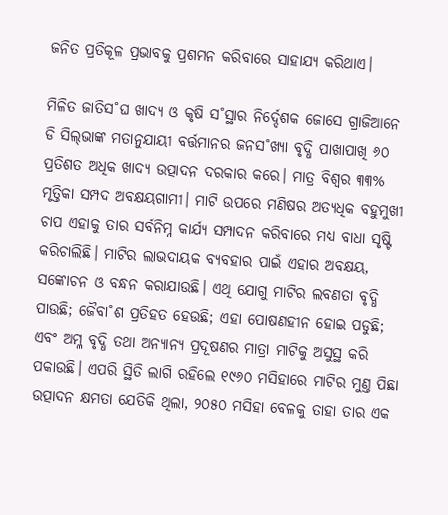ଜନିତ ପ୍ରତିକୂଳ ପ୍ରଭାବକୁ ପ୍ରଶମନ କରିବାରେ ସାହାଯ୍ୟ କରିଥାଏ।

ମିଳିତ ଜାତିସ˚ଘ ଖାଦ୍ୟ ଓ କୃଷି ସ˚ସ୍ଥାର ନିର୍ଦ୍ଦେଶକ ଜୋସେ ଗ୍ରାଜିଆନେ ଡି ସିଲ୍‌ଭାଙ୍କ ମତାନୁଯାୟୀ ବର୍ତ୍ତମାନର ଜନସ˚ଖ୍ୟା ବୃଦ୍ଧି ପାଖାପାଖି ୬୦ ପ୍ରତିଶତ ଅଧିକ ଖାଦ୍ୟ ଉତ୍ପାଦନ ଦରକାର କରେ। ମାତ୍ର ବିଶ୍ବର ୩୩% ମୃତ୍ତିକା ସମ୍ପଦ ଅବକ୍ଷୟଗାମୀ। ମାଟି ଉପରେ ମଣିଷର ଅତ୍ୟଧିକ ବହୁମୁଖୀ ଚାପ ଏହାକୁ ତାର ସର୍ବନିମ୍ନ କାର୍ଯ୍ୟ ସମ୍ପାଦନ କରିବାରେ ମଧ୍ୟ ବାଧା ସୃଷ୍ଟି କରିଚାଲିଛି। ମାଟିର ଲାଭଦାୟକ ବ୍ୟବହାର ପାଇଁ ଏହାର ଅବକ୍ଷୟ, ସଙ୍କୋଚନ ଓ ବନ୍ଧନ କରାଯାଉଛି। ଏଥି ଯୋଗୁ ମାଟିର ଲବଣତା ବୃଦ୍ଧି ପାଉଛି; ଜୈବା˚ଶ ପ୍ରତିହତ ହେଉଛି; ଏହା ପୋଷଣହୀନ ହୋଇ ପଡୁଛି; ଏବଂ ଅମ୍ଳ ବୃଦ୍ଧି ତଥା ଅନ୍ୟାନ୍ୟ ପ୍ରଦୂଷଣର ମାତ୍ରା ମାଟିକୁ ଅସୁସ୍ଥ କରି ପକାଉଛି। ଏପରି ସ୍ଥିତି ଲାଗି ରହିଲେ ୧୯୬୦ ମସିହାରେ ମାଟିର ମୁଣ୍ତ ପିଛା ଉତ୍ପାଦନ କ୍ଷମତା ଯେତିକି ଥିଲା, ୨୦୫୦ ମସିହା ବେଳକୁ ତାହା ତାର ଏକ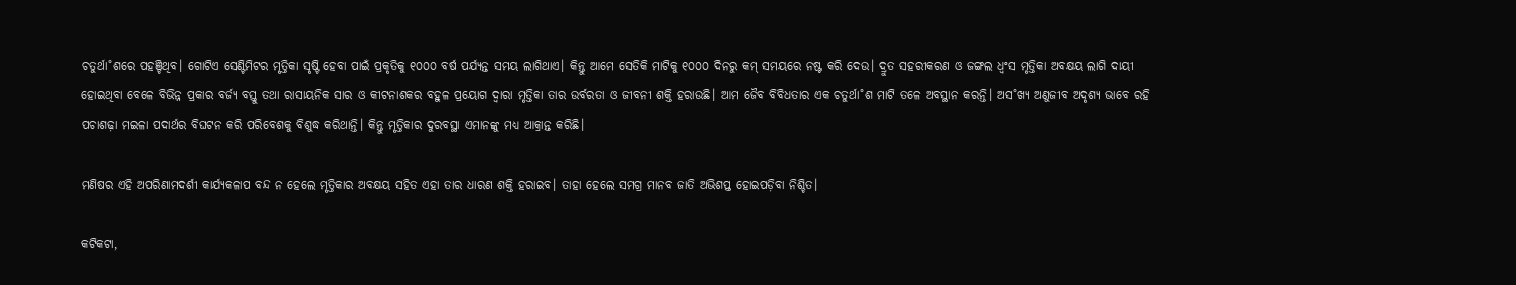ଚତୁର୍ଥା˚ଶରେ ପହଞ୍ଚିଥିବ। ଗୋଟିଏ ସେଣ୍ଟିମିଟର ମୃତ୍ତିକା ସୃଷ୍ଟି ହେବା ପାଇଁ ପ୍ରକୃତିକୁ ୧୦୦୦ ବର୍ଷ ପର୍ଯ୍ୟନ୍ତ ସମୟ ଲାଗିଥାଏ। କିନ୍ତୁ ଆମେ ସେତିକି ମାଟିକୁ ୧୦୦୦ ଦିନରୁ କମ୍‌ ସମୟରେ ନଷ୍ଟ କରି ଦେଉ। ଦ୍ରୁତ ସହରୀକରଣ ଓ ଜଙ୍ଗଲ ଧ୍ବଂସ ମୃତ୍ତିକା ଅବକ୍ଷୟ ଲାଗି ଦାୟୀ ହୋଇଥିବା ବେଳେ ବିଭିନ୍ନ ପ୍ରକାର ବର୍ଜ୍ୟ ବସ୍ତୁ ତଥା ରାସାୟନିକ ସାର ଓ କୀଟନାଶକର ବହୁଳ ପ୍ରୟୋଗ ଦ୍ବାରା ମୃତ୍ତିକା ତାର ଉର୍ବରତା ଓ ଜୀବନୀ ଶକ୍ତି ହରାଉଛି। ଆମ ଜୈବ ବିବିଧତାର ଏକ ଚତୁର୍ଥା˚ଶ ମାଟି ତଳେ ଅବସ୍ଥାନ କରନ୍ତି। ଅସ˚ଖ୍ୟ ଅଣୁଜୀବ ଅଦୃଶ୍ୟ ଭାବେ ରହି ପଚାଶଢ଼ା ମଇଳା ପଦାର୍ଥର ବିଘଟନ କରି ପରିବେଶକୁ ବିଶୁଦ୍ଧ କରିଥାନ୍ତି। କିନ୍ତୁ ମୃତ୍ତିକାର ଦୁରବସ୍ଥା ଏମାନଙ୍କୁ ମଧ୍ୟ ଆକ୍ରାନ୍ତ କରିଛି।

ମଣିଷର ଏହି ଅପରିଣାମଦର୍ଶୀ କାର୍ଯ୍ୟକଳାପ ବନ୍ଦ ନ ହେଲେ ମୃତ୍ତିକାର ଅବକ୍ଷୟ ସହିତ ଏହା ତାର ଧାରଣ ଶକ୍ତି ହରାଇବ। ତାହା ହେଲେ ସମଗ୍ର ମାନବ ଜାତି ଅଭିଶପ୍ତ ହୋଇପଡ଼ିବା ନିଶ୍ଚିତ।

କଟିକଟା,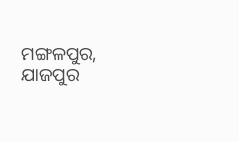ମଙ୍ଗଳପୁର, ଯାଜପୁର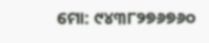ମୋ: ୯୪୩୮୨୭୬୭୬୦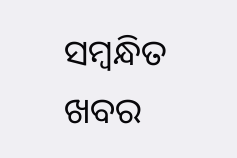ସମ୍ବନ୍ଧିତ ଖବର